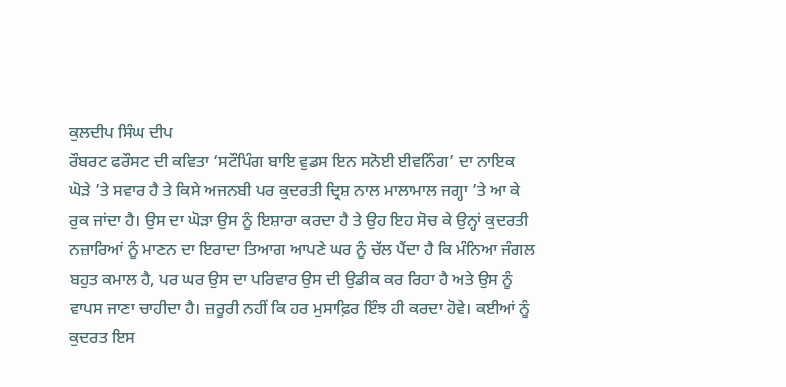ਕੁਲਦੀਪ ਸਿੰਘ ਦੀਪ
ਰੌਬਰਟ ਫਰੌਸਟ ਦੀ ਕਵਿਤਾ ‘ਸਟੌਪਿੰਗ ਬਾਇ ਵੁਡਸ ਇਨ ਸਨੋਈ ਈਵਨਿੰਗ’ ਦਾ ਨਾਇਕ ਘੋੜੇ ’ਤੇ ਸਵਾਰ ਹੈ ਤੇ ਕਿਸੇ ਅਜਨਬੀ ਪਰ ਕੁਦਰਤੀ ਦ੍ਰਿਸ਼ ਨਾਲ ਮਾਲਾਮਾਲ ਜਗ੍ਹਾ ’ਤੇ ਆ ਕੇ ਰੁਕ ਜਾਂਦਾ ਹੈ। ਉਸ ਦਾ ਘੋੜਾ ਉਸ ਨੂੰ ਇਸ਼ਾਰਾ ਕਰਦਾ ਹੈ ਤੇ ਉਹ ਇਹ ਸੋਚ ਕੇ ਉਨ੍ਹਾਂ ਕੁਦਰਤੀ ਨਜ਼ਾਰਿਆਂ ਨੂੰ ਮਾਣਨ ਦਾ ਇਰਾਦਾ ਤਿਆਗ ਆਪਣੇ ਘਰ ਨੂੰ ਚੱਲ ਪੈਂਦਾ ਹੈ ਕਿ ਮੰਨਿਆ ਜੰਗਲ ਬਹੁਤ ਕਮਾਲ ਹੈ, ਪਰ ਘਰ ਉਸ ਦਾ ਪਰਿਵਾਰ ਉਸ ਦੀ ਉਡੀਕ ਕਰ ਰਿਹਾ ਹੈ ਅਤੇ ਉਸ ਨੂੰ ਵਾਪਸ ਜਾਣਾ ਚਾਹੀਦਾ ਹੈ। ਜ਼ਰੂਰੀ ਨਹੀਂ ਕਿ ਹਰ ਮੁਸਾਫ਼ਿਰ ਇੰਝ ਹੀ ਕਰਦਾ ਹੋਵੇ। ਕਈਆਂ ਨੂੰ ਕੁਦਰਤ ਇਸ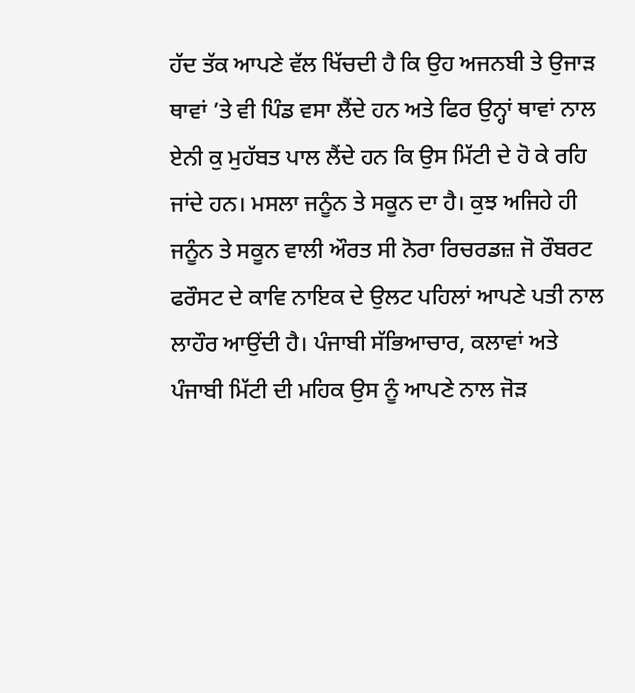ਹੱਦ ਤੱਕ ਆਪਣੇ ਵੱਲ ਖਿੱਚਦੀ ਹੈ ਕਿ ਉਹ ਅਜਨਬੀ ਤੇ ਉਜਾੜ ਥਾਵਾਂ ’ਤੇ ਵੀ ਪਿੰਡ ਵਸਾ ਲੈਂਦੇ ਹਨ ਅਤੇ ਫਿਰ ਉਨ੍ਹਾਂ ਥਾਵਾਂ ਨਾਲ ਏਨੀ ਕੁ ਮੁਹੱਬਤ ਪਾਲ ਲੈਂਦੇ ਹਨ ਕਿ ਉਸ ਮਿੱਟੀ ਦੇ ਹੋ ਕੇ ਰਹਿ ਜਾਂਦੇ ਹਨ। ਮਸਲਾ ਜਨੂੰਨ ਤੇ ਸਕੂਨ ਦਾ ਹੈ। ਕੁਝ ਅਜਿਹੇ ਹੀ ਜਨੂੰਨ ਤੇ ਸਕੂਨ ਵਾਲੀ ਔਰਤ ਸੀ ਨੋਰਾ ਰਿਚਰਡਜ਼ ਜੋ ਰੌਬਰਟ ਫਰੌਸਟ ਦੇ ਕਾਵਿ ਨਾਇਕ ਦੇ ਉਲਟ ਪਹਿਲਾਂ ਆਪਣੇ ਪਤੀ ਨਾਲ ਲਾਹੌਰ ਆਉਂਦੀ ਹੈ। ਪੰਜਾਬੀ ਸੱਭਿਆਚਾਰ, ਕਲਾਵਾਂ ਅਤੇ ਪੰਜਾਬੀ ਮਿੱਟੀ ਦੀ ਮਹਿਕ ਉਸ ਨੂੰ ਆਪਣੇ ਨਾਲ ਜੋੜ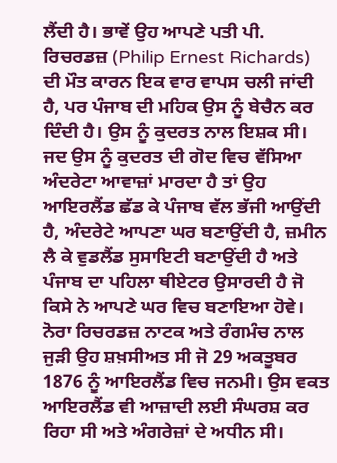ਲੈਂਦੀ ਹੈ। ਭਾਵੇਂ ਉਹ ਆਪਣੇ ਪਤੀ ਪੀ. ਰਿਚਰਡਜ਼ (Philip Ernest Richards) ਦੀ ਮੌਤ ਕਾਰਨ ਇਕ ਵਾਰ ਵਾਪਸ ਚਲੀ ਜਾਂਦੀ ਹੈ, ਪਰ ਪੰਜਾਬ ਦੀ ਮਹਿਕ ਉਸ ਨੂੰ ਬੇਚੈਨ ਕਰ ਦਿੰਦੀ ਹੈ। ਉਸ ਨੂੰ ਕੁਦਰਤ ਨਾਲ ਇਸ਼ਕ ਸੀ। ਜਦ ਉਸ ਨੂੰ ਕੁਦਰਤ ਦੀ ਗੋਦ ਵਿਚ ਵੱਸਿਆ ਅੰਦਰੇਟਾ ਆਵਾਜ਼ਾਂ ਮਾਰਦਾ ਹੈ ਤਾਂ ਉਹ ਆਇਰਲੈਂਡ ਛੱਡ ਕੇ ਪੰਜਾਬ ਵੱਲ ਭੱਜੀ ਆਉਂਦੀ ਹੈ, ਅੰਦਰੇਟੇ ਆਪਣਾ ਘਰ ਬਣਾਉਂਦੀ ਹੈ, ਜ਼ਮੀਨ ਲੈ ਕੇ ਵੁਡਲੈਂਡ ਸੁਸਾਇਟੀ ਬਣਾਉਂਦੀ ਹੈ ਅਤੇ ਪੰਜਾਬ ਦਾ ਪਹਿਲਾ ਥੀਏਟਰ ਉਸਾਰਦੀ ਹੈ ਜੋ ਕਿਸੇ ਨੇ ਆਪਣੇ ਘਰ ਵਿਚ ਬਣਾਇਆ ਹੋਵੇ।
ਨੋਰਾ ਰਿਚਰਡਜ਼ ਨਾਟਕ ਅਤੇ ਰੰਗਮੰਚ ਨਾਲ ਜੁੜੀ ਉਹ ਸ਼ਖ਼ਸੀਅਤ ਸੀ ਜੋ 29 ਅਕਤੂਬਰ 1876 ਨੂੰ ਆਇਰਲੈਂਡ ਵਿਚ ਜਨਮੀ। ਉਸ ਵਕਤ ਆਇਰਲੈਂਡ ਵੀ ਆਜ਼ਾਦੀ ਲਈ ਸੰਘਰਸ਼ ਕਰ ਰਿਹਾ ਸੀ ਅਤੇ ਅੰਗਰੇਜ਼ਾਂ ਦੇ ਅਧੀਨ ਸੀ।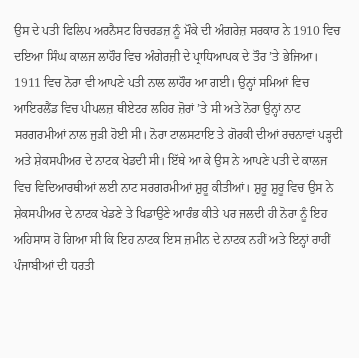ਉਸ ਦੇ ਪਤੀ ਫਿਲਿਪ ਅਰਨੈਸਟ ਰਿਚਰਡਜ਼ ਨੂੰ ਮੌਕੇ ਦੀ ਅੰਗਰੇਜ਼ ਸਰਕਾਰ ਨੇ 1910 ਵਿਚ ਦਇਆ ਸਿੰਘ ਕਾਲਜ ਲਾਹੌਰ ਵਿਚ ਅੰਗੇਰਜ਼ੀ ਦੇ ਪ੍ਰਾਧਿਆਪਕ ਦੇ ਤੌਰ ’ਤੇ ਭੇਜਿਆ। 1911 ਵਿਚ ਨੋਰਾ ਵੀ ਆਪਣੇ ਪਤੀ ਨਾਲ ਲਾਹੌਰ ਆ ਗਈ। ਉਨ੍ਹਾਂ ਸਮਿਆਂ ਵਿਚ ਆਇਰਲੈਂਡ ਵਿਚ ਪੀਪਲਜ਼ ਥੀਏਟਰ ਲਹਿਰ ਜ਼ੋਰਾਂ ’ਤੇ ਸੀ ਅਤੇ ਨੋਰਾ ਉਨ੍ਹਾਂ ਨਾਟ ਸਰਗਰਮੀਆਂ ਨਾਲ ਜੁੜੀ ਹੋਈ ਸੀ। ਨੋਰਾ ਟਾਲਸਟਾਇ ਤੇ ਗੋਰਕੀ ਦੀਆਂ ਰਚਨਾਵਾਂ ਪੜ੍ਹਦੀ ਅਤੇ ਸ਼ੇਕਸਪੀਅਰ ਦੇ ਨਾਟਕ ਖੇਡਦੀ ਸੀ। ਇੱਥੇ ਆ ਕੇ ਉਸ ਨੇ ਆਪਣੇ ਪਤੀ ਦੇ ਕਾਲਜ ਵਿਚ ਵਿਦਿਆਰਥੀਆਂ ਲਈ ਨਾਟ ਸਰਗਰਮੀਆਂ ਸ਼ੁਰੂ ਕੀਤੀਆਂ। ਸ਼ੁਰੂ ਸ਼ੁਰੂ ਵਿਚ ਉਸ ਨੇ ਸ਼ੇਕਸਪੀਅਰ ਦੇ ਨਾਟਕ ਖੇਡਣੇ ਤੇ ਖਿਡਾਉਣੇ ਆਰੰਭ ਕੀਤੇ ਪਰ ਜਲਦੀ ਹੀ ਨੋਰਾ ਨੂੰ ਇਹ ਅਹਿਸਾਸ ਹੋ ਗਿਆ ਸੀ ਕਿ ਇਹ ਨਾਟਕ ਇਸ ਜ਼ਮੀਨ ਦੇ ਨਾਟਕ ਨਹੀਂ ਅਤੇ ਇਨ੍ਹਾਂ ਰਾਹੀਂ ਪੰਜਾਬੀਆਂ ਦੀ ਧਰਤੀ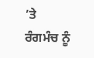’ਤੇ ਰੰਗਮੰਚ ਨੂੰ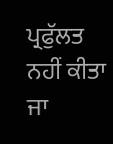ਪ੍ਰਫੁੱਲਤ ਨਹੀਂ ਕੀਤਾ ਜਾ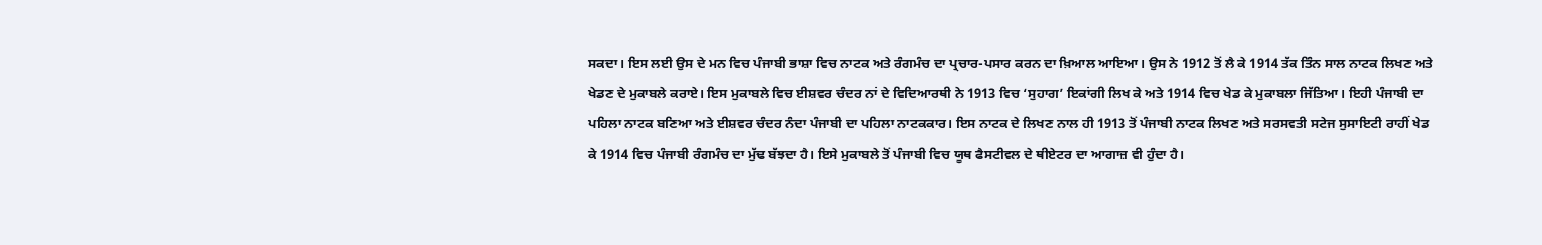ਸਕਦਾ। ਇਸ ਲਈ ਉਸ ਦੇ ਮਨ ਵਿਚ ਪੰਜਾਬੀ ਭਾਸ਼ਾ ਵਿਚ ਨਾਟਕ ਅਤੇ ਰੰਗਮੰਚ ਦਾ ਪ੍ਰਚਾਰ-ਪਸਾਰ ਕਰਨ ਦਾ ਖ਼ਿਆਲ ਆਇਆ। ਉਸ ਨੇ 1912 ਤੋਂ ਲੈ ਕੇ 1914 ਤੱਕ ਤਿੰਨ ਸਾਲ ਨਾਟਕ ਲਿਖਣ ਅਤੇ ਖੇਡਣ ਦੇ ਮੁਕਾਬਲੇ ਕਰਾਏ। ਇਸ ਮੁਕਾਬਲੇ ਵਿਚ ਈਸ਼ਵਰ ਚੰਦਰ ਨਾਂ ਦੇ ਵਿਦਿਆਰਥੀ ਨੇ 1913 ਵਿਚ ‘ਸੁਹਾਗ’ ਇਕਾਂਗੀ ਲਿਖ ਕੇ ਅਤੇ 1914 ਵਿਚ ਖੇਡ ਕੇ ਮੁਕਾਬਲਾ ਜਿੱਤਿਆ। ਇਹੀ ਪੰਜਾਬੀ ਦਾ ਪਹਿਲਾ ਨਾਟਕ ਬਣਿਆ ਅਤੇ ਈਸ਼ਵਰ ਚੰਦਰ ਨੰਦਾ ਪੰਜਾਬੀ ਦਾ ਪਹਿਲਾ ਨਾਟਕਕਾਰ। ਇਸ ਨਾਟਕ ਦੇ ਲਿਖਣ ਨਾਲ ਹੀ 1913 ਤੋਂ ਪੰਜਾਬੀ ਨਾਟਕ ਲਿਖਣ ਅਤੇ ਸਰਸਵਤੀ ਸਟੇਜ ਸੁਸਾਇਟੀ ਰਾਹੀਂ ਖੇਡ ਕੇ 1914 ਵਿਚ ਪੰਜਾਬੀ ਰੰਗਮੰਚ ਦਾ ਮੁੱਢ ਬੱਝਦਾ ਹੈ। ਇਸੇ ਮੁਕਾਬਲੇ ਤੋਂ ਪੰਜਾਬੀ ਵਿਚ ਯੂਥ ਫੈਸਟੀਵਲ ਦੇ ਥੀਏਟਰ ਦਾ ਆਗਾਜ਼ ਵੀ ਹੁੰਦਾ ਹੈ।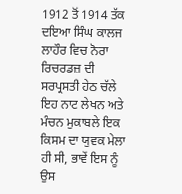1912 ਤੋਂ 1914 ਤੱਕ ਦਇਆ ਸਿੰਘ ਕਾਲਜ ਲਾਹੌਰ ਵਿਚ ਨੋਰਾ ਰਿਚਰਡਜ਼ ਦੀ ਸਰਪ੍ਰਸਤੀ ਹੇਠ ਚੱਲੇ ਇਹ ਨਾਟ ਲੇਖਨ ਅਤੇ ਮੰਚਨ ਮੁਕਾਬਲੇ ਇਕ ਕਿਸਮ ਦਾ ਯੁਵਕ ਮੇਲਾ ਹੀ ਸੀ, ਭਾਵੇਂ ਇਸ ਨੂੰ ਉਸ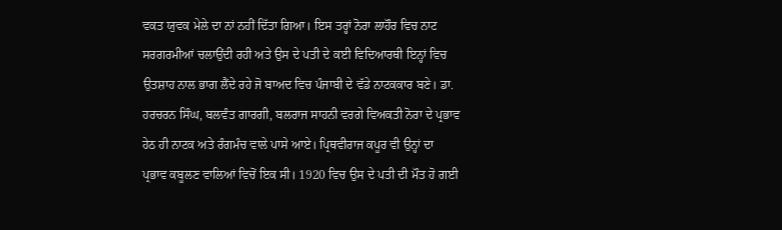ਵਕਤ ਯੁਵਕ ਮੇਲੇ ਦਾ ਨਾਂ ਨਹੀਂ ਦਿੱਤਾ ਗਿਆ। ਇਸ ਤਰ੍ਹਾਂ ਨੋਰਾ ਲਾਹੌਰ ਵਿਚ ਨਾਟ ਸਰਗਰਮੀਆਂ ਚਲਾਉਂਦੀ ਰਹੀ ਅਤੇ ਉਸ ਦੇ ਪਤੀ ਦੇ ਕਈ ਵਿਦਿਆਰਥੀ ਇਨ੍ਹਾਂ ਵਿਚ ਉਤਸ਼ਾਹ ਨਾਲ ਭਾਗ ਲੈਂਦੇ ਰਹੇ ਜੋ ਬਾਅਦ ਵਿਚ ਪੰਜਾਬੀ ਦੇ ਵੱਡੇ ਨਾਟਕਕਾਰ ਬਣੇ। ਡਾ. ਹਰਚਰਨ ਸਿੰਘ, ਬਲਵੰਤ ਗਾਰਗੀ, ਬਲਰਾਜ ਸਾਹਨੀ ਵਰਗੇ ਵਿਅਕਤੀ ਨੋਰਾ ਦੇ ਪ੍ਰਭਾਵ ਹੇਠ ਹੀ ਨਾਟਕ ਅਤੇ ਰੰਗਮੰਚ ਵਾਲੇ ਪਾਸੇ ਆਏ। ਪ੍ਰਿਥਵੀਰਾਜ ਕਪੂਰ ਵੀ ਉਨ੍ਹਾਂ ਦਾ ਪ੍ਰਭਾਵ ਕਬੂਲਣ ਵਾਲਿਆਂ ਵਿਚੋਂ ਇਕ ਸੀ। 1920 ਵਿਚ ਉਸ ਦੇ ਪਤੀ ਦੀ ਮੌਤ ਹੋ ਗਈ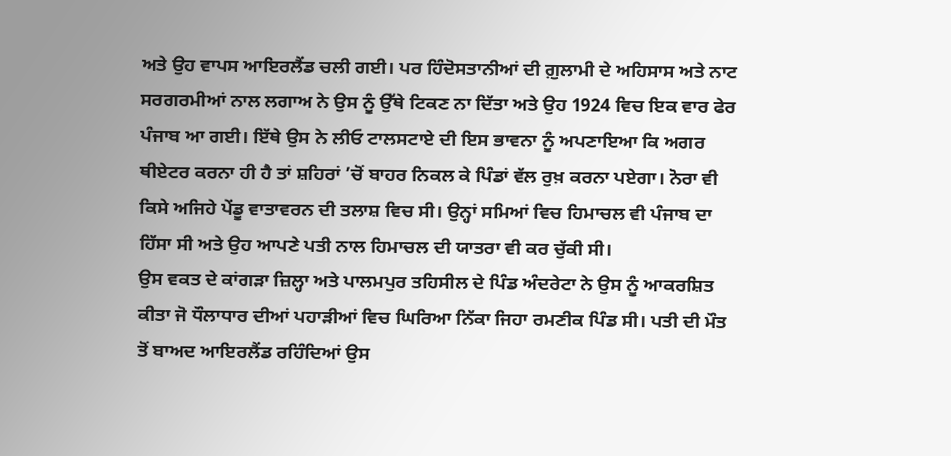ਅਤੇ ਉਹ ਵਾਪਸ ਆਇਰਲੈਂਡ ਚਲੀ ਗਈ। ਪਰ ਹਿੰਦੋਸਤਾਨੀਆਂ ਦੀ ਗ਼ੁਲਾਮੀ ਦੇ ਅਹਿਸਾਸ ਅਤੇ ਨਾਟ ਸਰਗਰਮੀਆਂ ਨਾਲ ਲਗਾਅ ਨੇ ਉਸ ਨੂੰ ਉੱਥੇ ਟਿਕਣ ਨਾ ਦਿੱਤਾ ਅਤੇ ਉਹ 1924 ਵਿਚ ਇਕ ਵਾਰ ਫੇਰ ਪੰਜਾਬ ਆ ਗਈ। ਇੱਥੇ ਉਸ ਨੇ ਲੀਓ ਟਾਲਸਟਾਏ ਦੀ ਇਸ ਭਾਵਨਾ ਨੂੰ ਅਪਣਾਇਆ ਕਿ ਅਗਰ ਥੀਏਟਰ ਕਰਨਾ ਹੀ ਹੈ ਤਾਂ ਸ਼ਹਿਰਾਂ ’ਚੋਂ ਬਾਹਰ ਨਿਕਲ ਕੇ ਪਿੰਡਾਂ ਵੱਲ ਰੁਖ਼ ਕਰਨਾ ਪਏਗਾ। ਨੋਰਾ ਵੀ ਕਿਸੇ ਅਜਿਹੇ ਪੇਂਡੂ ਵਾਤਾਵਰਨ ਦੀ ਤਲਾਸ਼ ਵਿਚ ਸੀ। ਉਨ੍ਹਾਂ ਸਮਿਆਂ ਵਿਚ ਹਿਮਾਚਲ ਵੀ ਪੰਜਾਬ ਦਾ ਹਿੱਸਾ ਸੀ ਅਤੇ ਉਹ ਆਪਣੇ ਪਤੀ ਨਾਲ ਹਿਮਾਚਲ ਦੀ ਯਾਤਰਾ ਵੀ ਕਰ ਚੁੱਕੀ ਸੀ।
ਉਸ ਵਕਤ ਦੇ ਕਾਂਗੜਾ ਜ਼ਿਲ੍ਹਾ ਅਤੇ ਪਾਲਮਪੁਰ ਤਹਿਸੀਲ ਦੇ ਪਿੰਡ ਅੰਦਰੇਟਾ ਨੇ ਉਸ ਨੂੰ ਆਕਰਸ਼ਿਤ ਕੀਤਾ ਜੋ ਧੌਲਾਧਾਰ ਦੀਆਂ ਪਹਾੜੀਆਂ ਵਿਚ ਘਿਰਿਆ ਨਿੱਕਾ ਜਿਹਾ ਰਮਣੀਕ ਪਿੰਡ ਸੀ। ਪਤੀ ਦੀ ਮੌਤ ਤੋਂ ਬਾਅਦ ਆਇਰਲੈਂਡ ਰਹਿੰਦਿਆਂ ਉਸ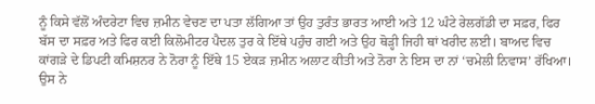ਨੂੰ ਕਿਸੇ ਵੱਲੋਂ ਅੰਦਰੇਟਾ ਵਿਚ ਜ਼ਮੀਨ ਵੇਚਣ ਦਾ ਪਤਾ ਲੱਗਿਆ ਤਾਂ ਉਹ ਤੁਰੰਤ ਭਾਰਤ ਆਈ ਅਤੇ 12 ਘੰਟੇ ਰੇਲਗੱਡੀ ਦਾ ਸਫ਼ਰ, ਫਿਰ ਬੱਸ ਦਾ ਸਫ਼ਰ ਅਤੇ ਫਿਰ ਕਈ ਕਿਲੋਮੀਟਰ ਪੈਦਲ ਤੁਰ ਕੇ ਇੱਥੇ ਪਹੁੰਚ ਗਈ ਅਤੇ ਉਹ ਥੋੜ੍ਹੀ ਜਿਹੀ ਥਾਂ ਖਰੀਦ ਲਈ। ਬਾਅਦ ਵਿਚ ਕਾਂਗੜੇ ਦੇ ਡਿਪਟੀ ਕਮਿਸ਼ਨਰ ਨੇ ਨੋਰਾ ਨੂੰ ਇੱਥੇ 15 ਏਕੜ ਜ਼ਮੀਨ ਅਲਾਟ ਕੀਤੀ ਅਤੇ ਨੋਰਾ ਨੇ ਇਸ ਦਾ ਨਾਂ ‘ਚਮੇਲੀ ਨਿਵਾਸ’ ਰੱਖਿਆ। ਉਸ ਨੇ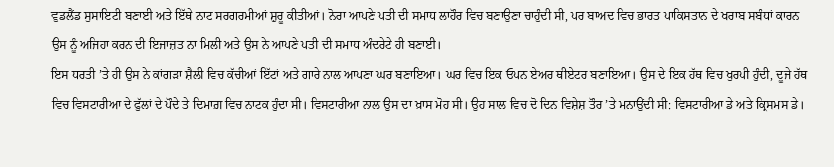ਵੁਡਲੈਂਡ ਸੁਸਾਇਟੀ ਬਣਾਈ ਅਤੇ ਇੱਥੇ ਨਾਟ ਸਰਗਰਮੀਆਂ ਸ਼ੁਰੂ ਕੀਤੀਆਂ। ਨੋਰਾ ਆਪਣੇ ਪਤੀ ਦੀ ਸਮਾਧ ਲਾਹੌਰ ਵਿਚ ਬਣਾਉਣਾ ਚਾਹੁੰਦੀ ਸੀ, ਪਰ ਬਾਅਦ ਵਿਚ ਭਾਰਤ ਪਾਕਿਸਤਾਨ ਦੇ ਖਰਾਬ ਸਬੰਧਾਂ ਕਾਰਨ ਉਸ ਨੂੰ ਅਜਿਹਾ ਕਰਨ ਦੀ ਇਜਾਜ਼ਤ ਨਾ ਮਿਲੀ ਅਤੇ ਉਸ ਨੇ ਆਪਣੇ ਪਤੀ ਦੀ ਸਮਾਧ ਅੰਦਰੇਟੇ ਹੀ ਬਣਾਈ।
ਇਸ ਧਰਤੀ ’ਤੇ ਹੀ ਉਸ ਨੇ ਕਾਂਗੜਾ ਸ਼ੈਲੀ ਵਿਚ ਕੱਚੀਆਂ ਇੱਟਾਂ ਅਤੇ ਗਾਰੇ ਨਾਲ ਆਪਣਾ ਘਰ ਬਣਾਇਆ। ਘਰ ਵਿਚ ਇਕ ਓਪਨ ਏਅਰ ਥੀਏਟਰ ਬਣਾਇਆ। ਉਸ ਦੇ ਇਕ ਹੱਥ ਵਿਚ ਖੁਰਪੀ ਹੁੰਦੀ, ਦੂਜੇ ਹੱਥ ਵਿਚ ਵਿਸਟਾਰੀਆ ਦੇ ਫੁੱਲਾਂ ਦੇ ਪੌਦੇ ਤੇ ਦਿਮਾਗ਼ ਵਿਚ ਨਾਟਕ ਹੁੰਦਾ ਸੀ। ਵਿਸਟਾਰੀਆ ਨਾਲ ਉਸ ਦਾ ਖ਼ਾਸ ਮੋਹ ਸੀ। ਉਹ ਸਾਲ ਵਿਚ ਦੋ ਦਿਨ ਵਿਸ਼ੇਸ਼ ਤੌਰ ’ਤੇ ਮਨਾਉਂਦੀ ਸੀ: ਵਿਸਟਾਰੀਆ ਡੇ ਅਤੇ ਕ੍ਰਿਸਮਸ ਡੇ।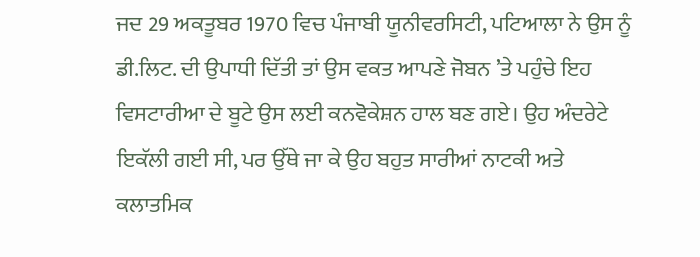ਜਦ 29 ਅਕਤੂਬਰ 1970 ਵਿਚ ਪੰਜਾਬੀ ਯੂਨੀਵਰਸਿਟੀ, ਪਟਿਆਲਾ ਨੇ ਉਸ ਨੂੰ ਡੀ.ਲਿਟ. ਦੀ ਉਪਾਧੀ ਦਿੱਤੀ ਤਾਂ ਉਸ ਵਕਤ ਆਪਣੇ ਜੋਬਨ ’ਤੇ ਪਹੁੰਚੇ ਇਹ ਵਿਸਟਾਰੀਆ ਦੇ ਬੂਟੇ ਉਸ ਲਈ ਕਨਵੋਕੇਸ਼ਨ ਹਾਲ ਬਣ ਗਏ। ਉਹ ਅੰਦਰੇਟੇ ਇਕੱਲੀ ਗਈ ਸੀ, ਪਰ ਉੱਥੇ ਜਾ ਕੇ ਉਹ ਬਹੁਤ ਸਾਰੀਆਂ ਨਾਟਕੀ ਅਤੇ ਕਲਾਤਮਿਕ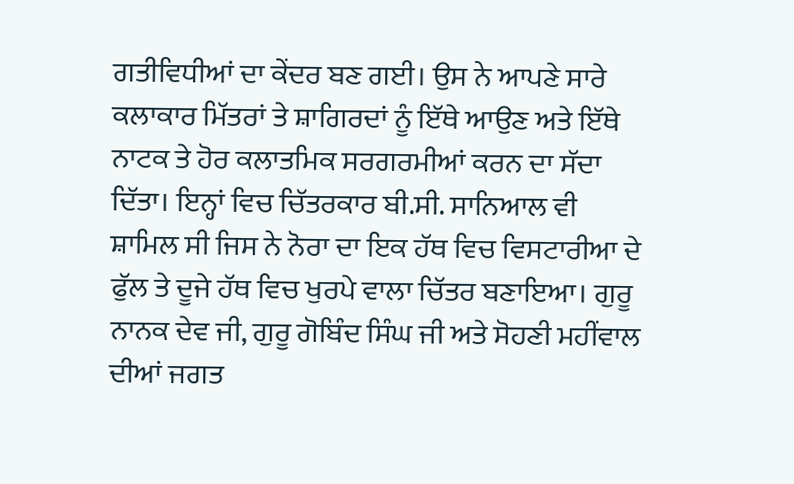ਗਤੀਵਿਧੀਆਂ ਦਾ ਕੇਂਦਰ ਬਣ ਗਈ। ਉਸ ਨੇ ਆਪਣੇ ਸਾਰੇ ਕਲਾਕਾਰ ਮਿੱਤਰਾਂ ਤੇ ਸ਼ਾਗਿਰਦਾਂ ਨੂੰ ਇੱਥੇ ਆਉਣ ਅਤੇ ਇੱਥੇ ਨਾਟਕ ਤੇ ਹੋਰ ਕਲਾਤਮਿਕ ਸਰਗਰਮੀਆਂ ਕਰਨ ਦਾ ਸੱਦਾ ਦਿੱਤਾ। ਇਨ੍ਹਾਂ ਵਿਚ ਚਿੱਤਰਕਾਰ ਬੀ.ਸੀ. ਸਾਨਿਆਲ ਵੀ ਸ਼ਾਮਿਲ ਸੀ ਜਿਸ ਨੇ ਨੋਰਾ ਦਾ ਇਕ ਹੱਥ ਵਿਚ ਵਿਸਟਾਰੀਆ ਦੇ ਫੁੱਲ ਤੇ ਦੂਜੇ ਹੱਥ ਵਿਚ ਖੁਰਪੇ ਵਾਲਾ ਚਿੱਤਰ ਬਣਾਇਆ। ਗੁਰੂ ਨਾਨਕ ਦੇਵ ਜੀ, ਗੁਰੂ ਗੋਬਿੰਦ ਸਿੰਘ ਜੀ ਅਤੇ ਸੋਹਣੀ ਮਹੀਂਵਾਲ ਦੀਆਂ ਜਗਤ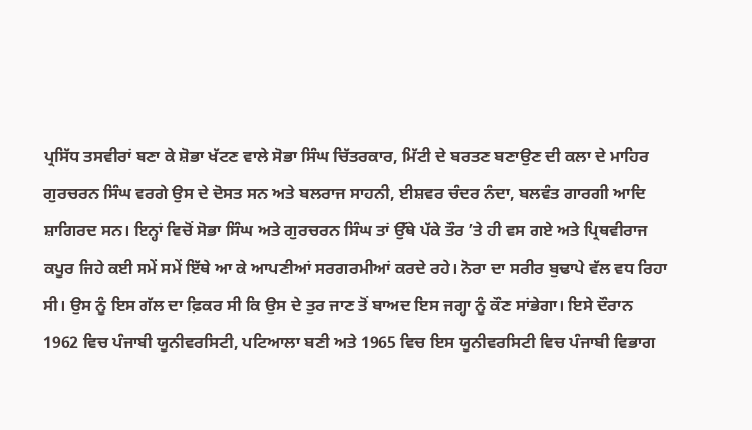ਪ੍ਰਸਿੱਧ ਤਸਵੀਰਾਂ ਬਣਾ ਕੇ ਸ਼ੋਭਾ ਖੱਟਣ ਵਾਲੇ ਸੋਭਾ ਸਿੰਘ ਚਿੱਤਰਕਾਰ, ਮਿੱਟੀ ਦੇ ਬਰਤਣ ਬਣਾਉਣ ਦੀ ਕਲਾ ਦੇ ਮਾਹਿਰ ਗੁਰਚਰਨ ਸਿੰਘ ਵਰਗੇ ਉਸ ਦੇ ਦੋਸਤ ਸਨ ਅਤੇ ਬਲਰਾਜ ਸਾਹਨੀ, ਈਸ਼ਵਰ ਚੰਦਰ ਨੰਦਾ, ਬਲਵੰਤ ਗਾਰਗੀ ਆਦਿ ਸ਼ਾਗਿਰਦ ਸਨ। ਇਨ੍ਹਾਂ ਵਿਚੋਂ ਸੋਭਾ ਸਿੰਘ ਅਤੇ ਗੁਰਚਰਨ ਸਿੰਘ ਤਾਂ ਉੱਥੇ ਪੱਕੇ ਤੌਰ ’ਤੇ ਹੀ ਵਸ ਗਏ ਅਤੇ ਪ੍ਰਿਥਵੀਰਾਜ ਕਪੂਰ ਜਿਹੇ ਕਈ ਸਮੇਂ ਸਮੇਂ ਇੱਥੇ ਆ ਕੇ ਆਪਣੀਆਂ ਸਰਗਰਮੀਆਂ ਕਰਦੇ ਰਹੇ। ਨੋਰਾ ਦਾ ਸਰੀਰ ਬੁਢਾਪੇ ਵੱਲ ਵਧ ਰਿਹਾ ਸੀ। ਉਸ ਨੂੰ ਇਸ ਗੱਲ ਦਾ ਫ਼ਿਕਰ ਸੀ ਕਿ ਉਸ ਦੇ ਤੁਰ ਜਾਣ ਤੋਂ ਬਾਅਦ ਇਸ ਜਗ੍ਹਾ ਨੂੰ ਕੌਣ ਸਾਂਭੇਗਾ। ਇਸੇ ਦੌਰਾਨ 1962 ਵਿਚ ਪੰਜਾਬੀ ਯੂਨੀਵਰਸਿਟੀ, ਪਟਿਆਲਾ ਬਣੀ ਅਤੇ 1965 ਵਿਚ ਇਸ ਯੂਨੀਵਰਸਿਟੀ ਵਿਚ ਪੰਜਾਬੀ ਵਿਭਾਗ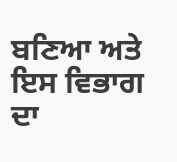ਬਣਿਆ ਅਤੇ ਇਸ ਵਿਭਾਗ ਦਾ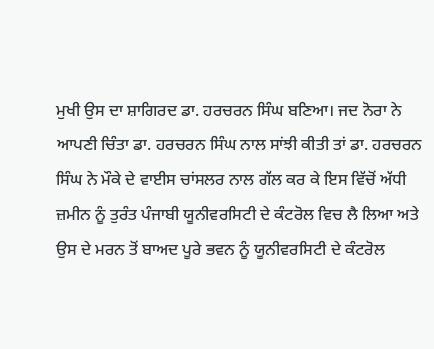ਮੁਖੀ ਉਸ ਦਾ ਸ਼ਾਗਿਰਦ ਡਾ. ਹਰਚਰਨ ਸਿੰਘ ਬਣਿਆ। ਜਦ ਨੋਰਾ ਨੇ ਆਪਣੀ ਚਿੰਤਾ ਡਾ. ਹਰਚਰਨ ਸਿੰਘ ਨਾਲ ਸਾਂਝੀ ਕੀਤੀ ਤਾਂ ਡਾ. ਹਰਚਰਨ ਸਿੰਘ ਨੇ ਮੌਕੇ ਦੇ ਵਾਈਸ ਚਾਂਸਲਰ ਨਾਲ ਗੱਲ ਕਰ ਕੇ ਇਸ ਵਿੱਚੋਂ ਅੱਧੀ ਜ਼ਮੀਨ ਨੂੰ ਤੁਰੰਤ ਪੰਜਾਬੀ ਯੂਨੀਵਰਸਿਟੀ ਦੇ ਕੰਟਰੋਲ ਵਿਚ ਲੈ ਲਿਆ ਅਤੇ ਉਸ ਦੇ ਮਰਨ ਤੋਂ ਬਾਅਦ ਪੂਰੇ ਭਵਨ ਨੂੰ ਯੂਨੀਵਰਸਿਟੀ ਦੇ ਕੰਟਰੋਲ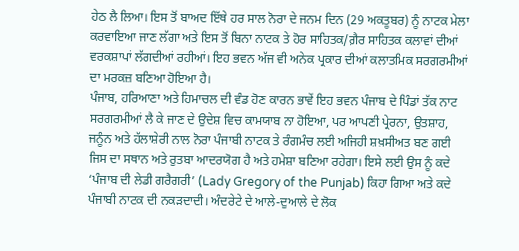ਹੇਠ ਲੈ ਲਿਆ। ਇਸ ਤੋਂ ਬਾਅਦ ਇੱਥੇ ਹਰ ਸਾਲ ਨੋਰਾ ਦੇ ਜਨਮ ਦਿਨ (29 ਅਕਤੂਬਰ) ਨੂੰ ਨਾਟਕ ਮੇਲਾ ਕਰਵਾਇਆ ਜਾਣ ਲੱਗਾ ਅਤੇ ਇਸ ਤੋਂ ਬਿਨਾ ਨਾਟਕ ਤੇ ਹੋਰ ਸਾਹਿਤਕ/ਗ਼ੈਰ ਸਾਹਿਤਕ ਕਲਾਵਾਂ ਦੀਆਂ ਵਰਕਸ਼ਾਪਾਂ ਲੱਗਦੀਆਂ ਰਹੀਆਂ। ਇਹ ਭਵਨ ਅੱਜ ਵੀ ਅਨੇਕ ਪ੍ਰਕਾਰ ਦੀਆਂ ਕਲਾਤਮਿਕ ਸਰਗਰਮੀਆਂ ਦਾ ਮਰਕਜ਼ ਬਣਿਆ ਹੋਇਆ ਹੈ।
ਪੰਜਾਬ, ਹਰਿਆਣਾ ਅਤੇ ਹਿਮਾਚਲ ਦੀ ਵੰਡ ਹੋਣ ਕਾਰਨ ਭਾਵੇਂ ਇਹ ਭਵਨ ਪੰਜਾਬ ਦੇ ਪਿੰਡਾਂ ਤੱਕ ਨਾਟ ਸਰਗਰਮੀਆਂ ਲੈ ਕੇ ਜਾਣ ਦੇ ਉਦੇਸ਼ ਵਿਚ ਕਾਮਯਾਬ ਨਾ ਹੋਇਆ, ਪਰ ਆਪਣੀ ਪ੍ਰੇਰਨਾ, ਉਤਸ਼ਾਹ, ਜਨੂੰਨ ਅਤੇ ਹੱਲਾਸ਼ੇਰੀ ਨਾਲ ਨੋਰਾ ਪੰਜਾਬੀ ਨਾਟਕ ਤੇ ਰੰਗਮੰਚ ਲਈ ਅਜਿਹੀ ਸ਼ਖ਼ਸੀਅਤ ਬਣ ਗਈ ਜਿਸ ਦਾ ਸਥਾਨ ਅਤੇ ਰੁਤਬਾ ਆਦਰਯੋਗ ਹੈ ਅਤੇ ਹਮੇਸ਼ਾ ਬਣਿਆ ਰਹੇਗਾ। ਇਸੇ ਲਈ ਉਸ ਨੂੰ ਕਦੇ ‘ਪੰਜਾਬ ਦੀ ਲੇਡੀ ਗਰੈਗਰੀ’ (Lady Gregory of the Punjab) ਕਿਹਾ ਗਿਆ ਅਤੇ ਕਦੇ ਪੰਜਾਬੀ ਨਾਟਕ ਦੀ ਨਕੜਦਾਦੀ। ਅੰਦਰੇਟੇ ਦੇ ਆਲੇ-ਦੁਆਲੇ ਦੇ ਲੋਕ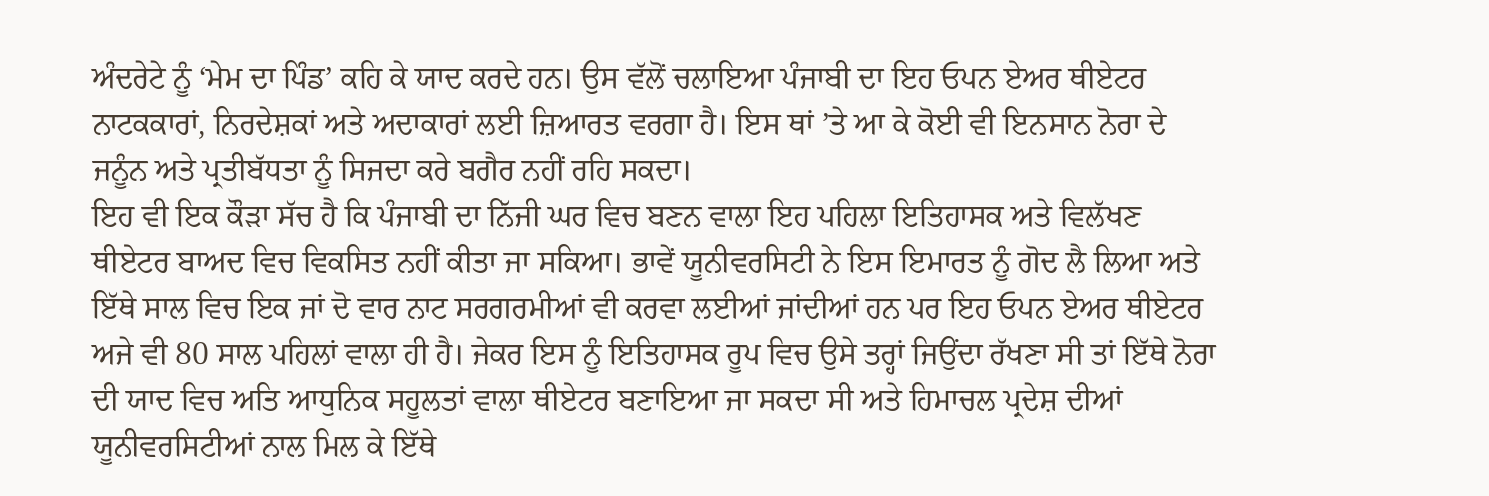ਅੰਦਰੇਟੇ ਨੂੰ ‘ਮੇਮ ਦਾ ਪਿੰਡ’ ਕਹਿ ਕੇ ਯਾਦ ਕਰਦੇ ਹਨ। ਉਸ ਵੱਲੋਂ ਚਲਾਇਆ ਪੰਜਾਬੀ ਦਾ ਇਹ ਓਪਨ ਏਅਰ ਥੀਏਟਰ ਨਾਟਕਕਾਰਾਂ, ਨਿਰਦੇਸ਼ਕਾਂ ਅਤੇ ਅਦਾਕਾਰਾਂ ਲਈ ਜ਼ਿਆਰਤ ਵਰਗਾ ਹੈ। ਇਸ ਥਾਂ ’ਤੇ ਆ ਕੇ ਕੋਈ ਵੀ ਇਨਸਾਨ ਨੋਰਾ ਦੇ ਜਨੂੰਨ ਅਤੇ ਪ੍ਰਤੀਬੱਧਤਾ ਨੂੰ ਸਿਜਦਾ ਕਰੇ ਬਗੈਰ ਨਹੀਂ ਰਹਿ ਸਕਦਾ।
ਇਹ ਵੀ ਇਕ ਕੌੜਾ ਸੱਚ ਹੈ ਕਿ ਪੰਜਾਬੀ ਦਾ ਨਿੱਜੀ ਘਰ ਵਿਚ ਬਣਨ ਵਾਲਾ ਇਹ ਪਹਿਲਾ ਇਤਿਹਾਸਕ ਅਤੇ ਵਿਲੱਖਣ ਥੀਏਟਰ ਬਾਅਦ ਵਿਚ ਵਿਕਸਿਤ ਨਹੀਂ ਕੀਤਾ ਜਾ ਸਕਿਆ। ਭਾਵੇਂ ਯੂਨੀਵਰਸਿਟੀ ਨੇ ਇਸ ਇਮਾਰਤ ਨੂੰ ਗੋਦ ਲੈ ਲਿਆ ਅਤੇ ਇੱਥੇ ਸਾਲ ਵਿਚ ਇਕ ਜਾਂ ਦੋ ਵਾਰ ਨਾਟ ਸਰਗਰਮੀਆਂ ਵੀ ਕਰਵਾ ਲਈਆਂ ਜਾਂਦੀਆਂ ਹਨ ਪਰ ਇਹ ਓਪਨ ਏਅਰ ਥੀਏਟਰ ਅਜੇ ਵੀ 80 ਸਾਲ ਪਹਿਲਾਂ ਵਾਲਾ ਹੀ ਹੈ। ਜੇਕਰ ਇਸ ਨੂੰ ਇਤਿਹਾਸਕ ਰੂਪ ਵਿਚ ਉਸੇ ਤਰ੍ਹਾਂ ਜਿਉਂਦਾ ਰੱਖਣਾ ਸੀ ਤਾਂ ਇੱਥੇ ਨੋਰਾ ਦੀ ਯਾਦ ਵਿਚ ਅਤਿ ਆਧੁਨਿਕ ਸਹੂਲਤਾਂ ਵਾਲਾ ਥੀਏਟਰ ਬਣਾਇਆ ਜਾ ਸਕਦਾ ਸੀ ਅਤੇ ਹਿਮਾਚਲ ਪ੍ਰਦੇਸ਼ ਦੀਆਂ ਯੂਨੀਵਰਸਿਟੀਆਂ ਨਾਲ ਮਿਲ ਕੇ ਇੱਥੇ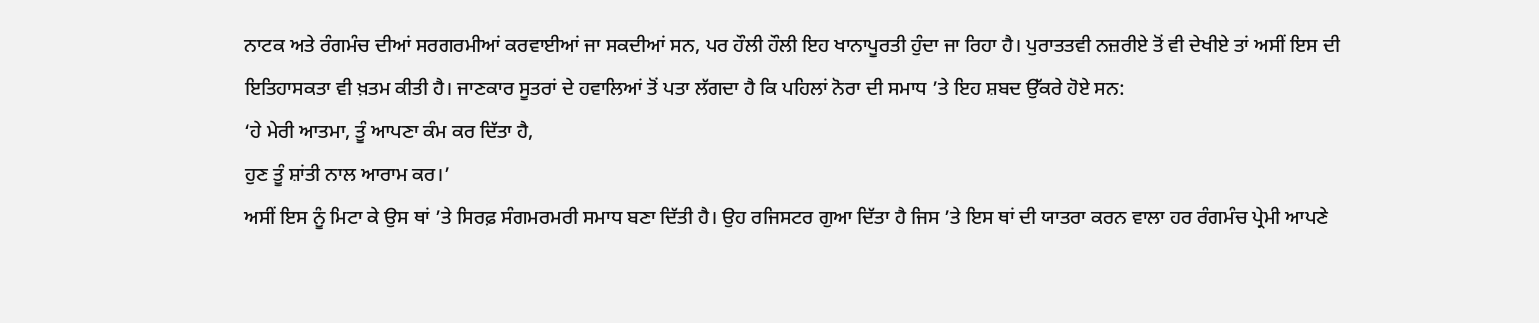ਨਾਟਕ ਅਤੇ ਰੰਗਮੰਚ ਦੀਆਂ ਸਰਗਰਮੀਆਂ ਕਰਵਾਈਆਂ ਜਾ ਸਕਦੀਆਂ ਸਨ, ਪਰ ਹੌਲੀ ਹੌਲੀ ਇਹ ਖਾਨਾਪੂਰਤੀ ਹੁੰਦਾ ਜਾ ਰਿਹਾ ਹੈ। ਪੁਰਾਤਤਵੀ ਨਜ਼ਰੀਏ ਤੋਂ ਵੀ ਦੇਖੀਏ ਤਾਂ ਅਸੀਂ ਇਸ ਦੀ ਇਤਿਹਾਸਕਤਾ ਵੀ ਖ਼ਤਮ ਕੀਤੀ ਹੈ। ਜਾਣਕਾਰ ਸੂਤਰਾਂ ਦੇ ਹਵਾਲਿਆਂ ਤੋਂ ਪਤਾ ਲੱਗਦਾ ਹੈ ਕਿ ਪਹਿਲਾਂ ਨੋਰਾ ਦੀ ਸਮਾਧ ’ਤੇ ਇਹ ਸ਼ਬਦ ਉੱਕਰੇ ਹੋਏ ਸਨ:
‘ਹੇ ਮੇਰੀ ਆਤਮਾ, ਤੂੰ ਆਪਣਾ ਕੰਮ ਕਰ ਦਿੱਤਾ ਹੈ,
ਹੁਣ ਤੂੰ ਸ਼ਾਂਤੀ ਨਾਲ ਆਰਾਮ ਕਰ।’
ਅਸੀਂ ਇਸ ਨੂੰ ਮਿਟਾ ਕੇ ਉਸ ਥਾਂ ’ਤੇ ਸਿਰਫ਼ ਸੰਗਮਰਮਰੀ ਸਮਾਧ ਬਣਾ ਦਿੱਤੀ ਹੈ। ਉਹ ਰਜਿਸਟਰ ਗੁਆ ਦਿੱਤਾ ਹੈ ਜਿਸ ’ਤੇ ਇਸ ਥਾਂ ਦੀ ਯਾਤਰਾ ਕਰਨ ਵਾਲਾ ਹਰ ਰੰਗਮੰਚ ਪ੍ਰੇਮੀ ਆਪਣੇ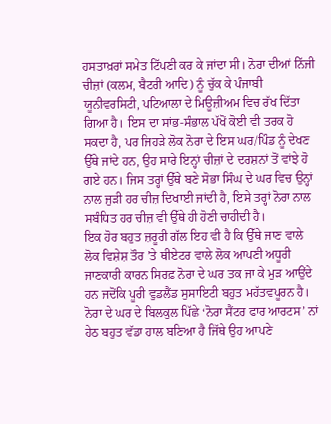ਹਸਤਾਖ਼ਰਾਂ ਸਮੇਤ ਟਿੱਪਣੀ ਕਰ ਕੇ ਜਾਂਦਾ ਸੀ। ਨੋਰਾ ਦੀਆਂ ਨਿੱਜੀ ਚੀਜ਼ਾਂ (ਕਲਮ, ਬੈਟਰੀ ਆਦਿ) ਨੂੰ ਚੁੱਕ ਕੇ ਪੰਜਾਬੀ ਯੂਨੀਵਰਸਿਟੀ, ਪਟਿਆਲਾ ਦੇ ਮਿਊਜ਼ੀਅਮ ਵਿਚ ਰੱਖ ਦਿੱਤਾ ਗਿਆ ਹੈ। ਇਸ ਦਾ ਸਾਂਭ-ਸੰਭਾਲ ਪੱਖੋਂ ਕੋਈ ਵੀ ਤਰਕ ਹੋ ਸਕਦਾ ਹੈ, ਪਰ ਜਿਹੜੇ ਲੋਕ ਨੋਰਾ ਦੇ ਇਸ ਘਰ/ਪਿੰਡ ਨੂੰ ਦੇਖਣ ਉੱਥੇ ਜਾਂਦੇ ਹਨ, ਉਹ ਸਾਰੇ ਇਨ੍ਹਾਂ ਚੀਜ਼ਾਂ ਦੇ ਦਰਸ਼ਨਾਂ ਤੋਂ ਵਾਂਝੇ ਹੋ ਗਏ ਹਨ। ਜਿਸ ਤਰ੍ਹਾਂ ਉੱਥੇ ਬਣੇ ਸੋਭਾ ਸਿੰਘ ਦੇ ਘਰ ਵਿਚ ਉਨ੍ਹਾਂ ਨਾਲ ਜੁੜੀ ਹਰ ਚੀਜ਼ ਦਿਖਾਈ ਜਾਂਦੀ ਹੈ, ਇਸੇ ਤਰ੍ਹਾਂ ਨੋਰਾ ਨਾਲ ਸਬੰਧਿਤ ਹਰ ਚੀਜ਼ ਵੀ ਉੱਥੇ ਹੀ ਹੋਣੀ ਚਾਹੀਦੀ ਹੈ।
ਇਕ ਹੋਰ ਬਹੁਤ ਜ਼ਰੂਰੀ ਗੱਲ ਇਹ ਵੀ ਹੈ ਕਿ ਉੱਥੇ ਜਾਣ ਵਾਲੇ ਲੋਕ ਵਿਸ਼ੇਸ਼ ਤੌਰ ’ਤੇ ਥੀਏਟਰ ਵਾਲੇ ਲੋਕ ਆਪਣੀ ਅਧੂਰੀ ਜਾਣਕਾਰੀ ਕਾਰਨ ਸਿਰਫ਼ ਨੋਰਾ ਦੇ ਘਰ ਤਕ ਜਾ ਕੇ ਮੁੜ ਆਉਂਦੇ ਹਨ ਜਦੋਂਕਿ ਪੂਰੀ ਵੁਡਲੈਂਡ ਸੁਸਾਇਟੀ ਬਹੁਤ ਮਹੱਤਵਪੂਰਨ ਹੈ। ਨੋਰਾ ਦੇ ਘਰ ਦੇ ਬਿਲਕੁਲ ਪਿੱਛੇ ‘ਨੋਰਾ ਸੈਂਟਰ ਫਾਰ ਆਰਟਸ’ ਨਾਂ ਹੇਠ ਬਹੁਤ ਵੱਡਾ ਹਾਲ ਬਣਿਆ ਹੈ ਜਿੱਥੇ ਉਹ ਆਪਣੇ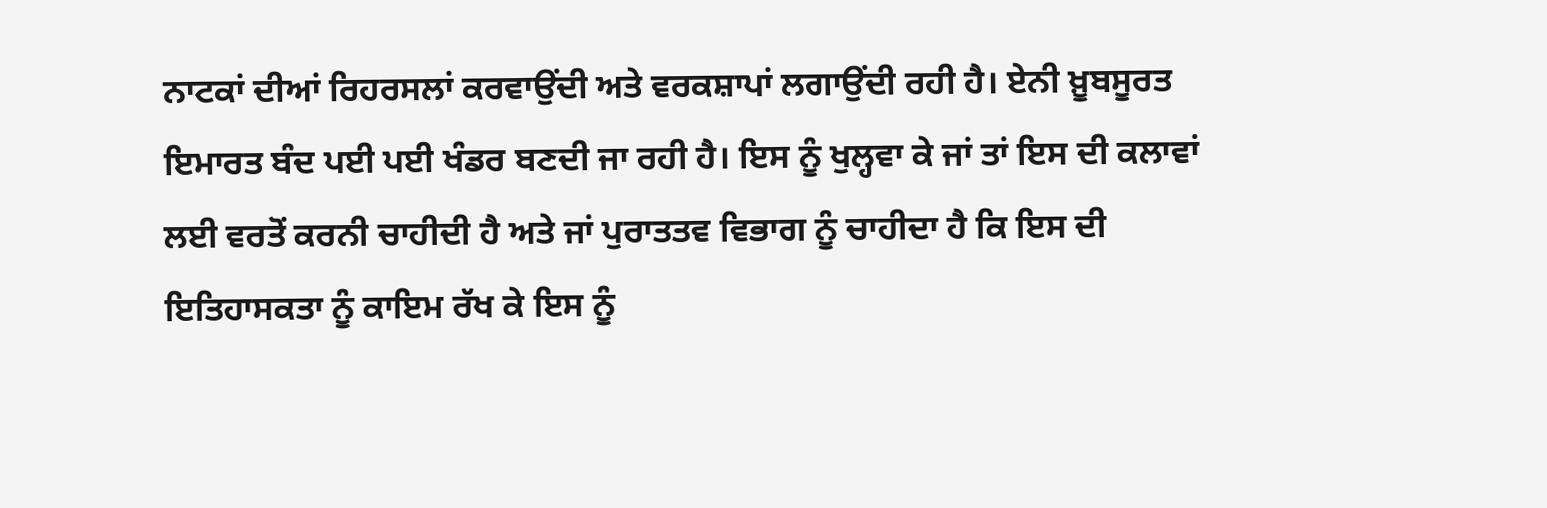ਨਾਟਕਾਂ ਦੀਆਂ ਰਿਹਰਸਲਾਂ ਕਰਵਾਉਂਦੀ ਅਤੇ ਵਰਕਸ਼ਾਪਾਂ ਲਗਾਉਂਦੀ ਰਹੀ ਹੈ। ਏਨੀ ਖ਼ੂਬਸੂਰਤ ਇਮਾਰਤ ਬੰਦ ਪਈ ਪਈ ਖੰਡਰ ਬਣਦੀ ਜਾ ਰਹੀ ਹੈ। ਇਸ ਨੂੰ ਖੁਲ੍ਹਵਾ ਕੇ ਜਾਂ ਤਾਂ ਇਸ ਦੀ ਕਲਾਵਾਂ ਲਈ ਵਰਤੋਂ ਕਰਨੀ ਚਾਹੀਦੀ ਹੈ ਅਤੇ ਜਾਂ ਪੁਰਾਤਤਵ ਵਿਭਾਗ ਨੂੰ ਚਾਹੀਦਾ ਹੈ ਕਿ ਇਸ ਦੀ ਇਤਿਹਾਸਕਤਾ ਨੂੰ ਕਾਇਮ ਰੱਖ ਕੇ ਇਸ ਨੂੰ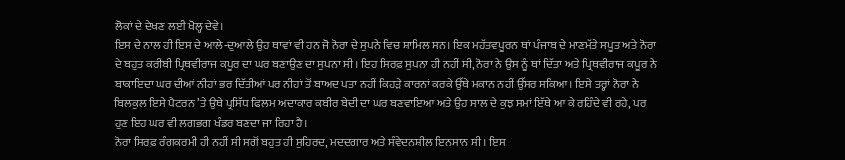ਲੋਕਾਂ ਦੇ ਦੇਖਣ ਲਈ ਖੋਲ੍ਹ ਦੇਵੇ।
ਇਸ ਦੇ ਨਾਲ ਹੀ ਇਸ ਦੇ ਆਲੇ-ਦੁਆਲੇ ਉਹ ਥਾਵਾਂ ਵੀ ਹਨ ਜੋ ਨੋਰਾ ਦੇ ਸੁਪਨੇ ਵਿਚ ਸ਼ਾਮਿਲ ਸਨ। ਇਕ ਮਹੱਤਵਪੂਰਨ ਥਾਂ ਪੰਜਾਬ ਦੇ ਮਾਣਮੱਤੇ ਸਪੂਤ ਅਤੇ ਨੋਰਾ ਦੇ ਬਹੁਤ ਕਰੀਬੀ ਪ੍ਰਿਥਵੀਰਾਜ ਕਪੂਰ ਦਾ ਘਰ ਬਣਾਉਣ ਦਾ ਸੁਪਨਾ ਸੀ। ਇਹ ਸਿਰਫ਼ ਸੁਪਨਾ ਹੀ ਨਹੀਂ ਸੀ, ਨੋਰਾ ਨੇ ਉਸ ਨੂੰ ਥਾਂ ਦਿੱਤਾ ਅਤੇ ਪ੍ਰਿਥਵੀਰਾਜ ਕਪੂਰ ਨੇ ਬਾਕਾਇਦਾ ਘਰ ਦੀਆਂ ਨੀਹਾਂ ਭਰ ਦਿੱਤੀਆਂ ਪਰ ਨੀਹਾਂ ਤੋਂ ਬਾਅਦ ਪਤਾ ਨਹੀਂ ਕਿਹੜੇ ਕਾਰਨਾਂ ਕਰਕੇ ਉੱਥੇ ਮਕਾਨ ਨਹੀਂ ਉੱਸਰ ਸਕਿਆ। ਇਸੇ ਤਰ੍ਹਾਂ ਨੋਰਾ ਨੇ ਬਿਲਕੁਲ ਇਸੇ ਪੈਟਰਨ ’ਤੇ ਉਥੇ ਪ੍ਰਸਿੱਧ ਫਿਲਮ ਅਦਾਕਾਰ ਕਬੀਰ ਬੇਦੀ ਦਾ ਘਰ ਬਣਵਾਇਆ ਅਤੇ ਉਹ ਸਾਲ ਦੇ ਕੁਝ ਸਮਾਂ ਇੱਥੇ ਆ ਕੇ ਰਹਿੰਦੇ ਵੀ ਰਹੇ, ਪਰ ਹੁਣ ਇਹ ਘਰ ਵੀ ਲਗਭਗ ਖੰਡਰ ਬਣਦਾ ਜਾ ਰਿਹਾ ਹੈ।
ਨੋਰਾ ਸਿਰਫ਼ ਰੰਗਕਰਮੀ ਹੀ ਨਹੀਂ ਸੀ ਸਗੋਂ ਬਹੁਤ ਹੀ ਸੁਹਿਰਦ, ਮਦਦਗਾਰ ਅਤੇ ਸੰਵੇਦਨਸ਼ੀਲ ਇਨਸਾਨ ਸੀ। ਇਸ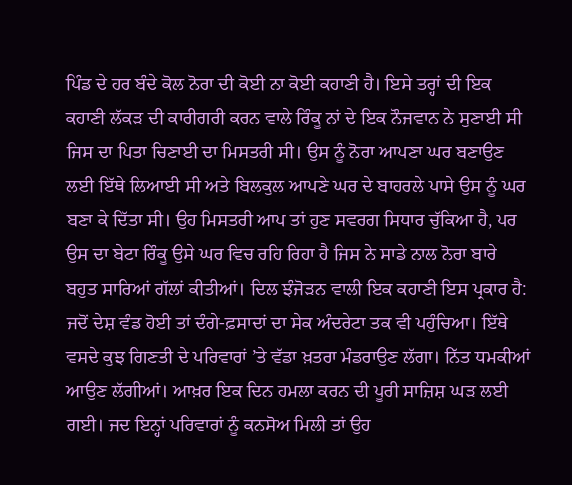ਪਿੰਡ ਦੇ ਹਰ ਬੰਦੇ ਕੋਲ ਨੋਰਾ ਦੀ ਕੋਈ ਨਾ ਕੋਈ ਕਹਾਣੀ ਹੈ। ਇਸੇ ਤਰ੍ਹਾਂ ਦੀ ਇਕ ਕਹਾਣੀ ਲੱਕੜ ਦੀ ਕਾਰੀਗਰੀ ਕਰਨ ਵਾਲੇ ਰਿੰਕੂ ਨਾਂ ਦੇ ਇਕ ਨੌਜਵਾਨ ਨੇ ਸੁਣਾਈ ਸੀ ਜਿਸ ਦਾ ਪਿਤਾ ਚਿਣਾਈ ਦਾ ਮਿਸਤਰੀ ਸੀ। ਉਸ ਨੂੰ ਨੋਰਾ ਆਪਣਾ ਘਰ ਬਣਾਉਣ ਲਈ ਇੱਥੇ ਲਿਆਈ ਸੀ ਅਤੇ ਬਿਲਕੁਲ ਆਪਣੇ ਘਰ ਦੇ ਬਾਹਰਲੇ ਪਾਸੇ ਉਸ ਨੂੰ ਘਰ ਬਣਾ ਕੇ ਦਿੱਤਾ ਸੀ। ਉਹ ਮਿਸਤਰੀ ਆਪ ਤਾਂ ਹੁਣ ਸਵਰਗ ਸਿਧਾਰ ਚੁੱਕਿਆ ਹੈ, ਪਰ ਉਸ ਦਾ ਬੇਟਾ ਰਿੰਕੂ ਉਸੇ ਘਰ ਵਿਚ ਰਹਿ ਰਿਹਾ ਹੈ ਜਿਸ ਨੇ ਸਾਡੇ ਨਾਲ ਨੋਰਾ ਬਾਰੇ ਬਹੁਤ ਸਾਰਿਆਂ ਗੱਲਾਂ ਕੀਤੀਆਂ। ਦਿਲ ਝੰਜੋੜਨ ਵਾਲੀ ਇਕ ਕਹਾਣੀ ਇਸ ਪ੍ਰਕਾਰ ਹੈ:
ਜਦੋਂ ਦੇਸ਼ ਵੰਡ ਹੋਈ ਤਾਂ ਦੰਗੇ-ਫ਼ਸਾਦਾਂ ਦਾ ਸੇਕ ਅੰਦਰੇਟਾ ਤਕ ਵੀ ਪਹੁੰਚਿਆ। ਇੱਥੇ ਵਸਦੇ ਕੁਝ ਗਿਣਤੀ ਦੇ ਪਰਿਵਾਰਾਂ ’ਤੇ ਵੱਡਾ ਖ਼ਤਰਾ ਮੰਡਰਾਉਣ ਲੱਗਾ। ਨਿੱਤ ਧਮਕੀਆਂ ਆਉਣ ਲੱਗੀਆਂ। ਆਖ਼ਰ ਇਕ ਦਿਨ ਹਮਲਾ ਕਰਨ ਦੀ ਪੂਰੀ ਸਾਜ਼ਿਸ਼ ਘੜ ਲਈ ਗਈ। ਜਦ ਇਨ੍ਹਾਂ ਪਰਿਵਾਰਾਂ ਨੂੰ ਕਨਸੋਅ ਮਿਲੀ ਤਾਂ ਉਹ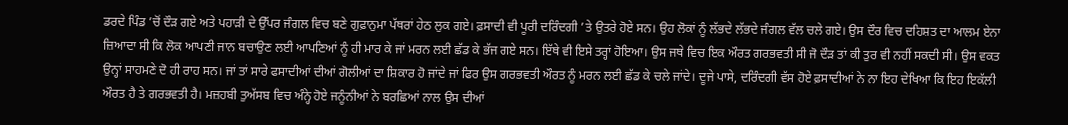ਡਰਦੇ ਪਿੰਡ ’ਚੋਂ ਦੌੜ ਗਏ ਅਤੇ ਪਹਾੜੀ ਦੇ ਉੱਪਰ ਜੰਗਲ ਵਿਚ ਬਣੇ ਗੁਫ਼ਾਨੁਮਾ ਪੱਥਰਾਂ ਹੇਠ ਲੁਕ ਗਏ। ਫ਼ਸਾਦੀ ਵੀ ਪੂਰੀ ਦਰਿੰਦਗੀ ’ਤੇ ਉਤਰੇ ਹੋਏ ਸਨ। ਉਹ ਲੋਕਾਂ ਨੂੰ ਲੱਭਦੇ ਲੱਭਦੇ ਜੰਗਲ ਵੱਲ ਚਲੇ ਗਏ। ਉਸ ਦੌਰ ਵਿਚ ਦਹਿਸ਼ਤ ਦਾ ਆਲਮ ਏਨਾ ਜ਼ਿਆਦਾ ਸੀ ਕਿ ਲੋਕ ਆਪਣੀ ਜਾਨ ਬਚਾਉਣ ਲਈ ਆਪਣਿਆਂ ਨੂੰ ਹੀ ਮਾਰ ਕੇ ਜਾਂ ਮਰਨ ਲਈ ਛੱਡ ਕੇ ਭੱਜ ਗਏ ਸਨ। ਇੱਥੇ ਵੀ ਇਸੇ ਤਰ੍ਹਾਂ ਹੋਇਆ। ਉਸ ਜਥੇ ਵਿਚ ਇਕ ਔਰਤ ਗਰਭਵਤੀ ਸੀ ਜੋ ਦੌੜ ਤਾਂ ਕੀ ਤੁਰ ਵੀ ਨਹੀਂ ਸਕਦੀ ਸੀ। ਉਸ ਵਕਤ ਉਨ੍ਹਾਂ ਸਾਹਮਣੇ ਦੋ ਹੀ ਰਾਹ ਸਨ। ਜਾਂ ਤਾਂ ਸਾਰੇ ਫਸਾਦੀਆਂ ਦੀਆਂ ਗੋਲੀਆਂ ਦਾ ਸ਼ਿਕਾਰ ਹੋ ਜਾਂਦੇ ਜਾਂ ਫਿਰ ਉਸ ਗਰਭਵਤੀ ਔਰਤ ਨੂੰ ਮਰਨ ਲਈ ਛੱਡ ਕੇ ਚਲੇ ਜਾਂਦੇ। ਦੂਜੇ ਪਾਸੇ, ਦਰਿੰਦਗੀ ਵੱਸ ਹੋਏ ਫ਼ਸਾਦੀਆਂ ਨੇ ਨਾ ਇਹ ਦੇਖਿਆ ਕਿ ਇਹ ਇਕੱਲੀ ਔਰਤ ਹੈ ਤੇ ਗਰਭਵਤੀ ਹੈ। ਮਜ਼ਹਬੀ ਤੁਅੱਸਬ ਵਿਚ ਅੰਨ੍ਹੇ ਹੋਏ ਜਨੂੰਨੀਆਂ ਨੇ ਬਰਛਿਆਂ ਨਾਲ ਉਸ ਦੀਆਂ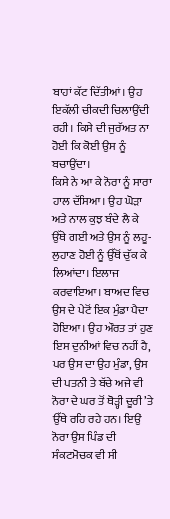ਬਾਹਾਂ ਕੱਟ ਦਿੱਤੀਆਂ। ਉਹ ਇਕੱਲੀ ਚੀਕਦੀ ਚਿਲਾਉਂਦੀ ਰਹੀ। ਕਿਸੇ ਦੀ ਜੁਰੱਅਤ ਨਾ ਹੋਈ ਕਿ ਕੋਈ ਉਸ ਨੂੰ ਬਚਾਉਂਦਾ।
ਕਿਸੇ ਨੇ ਆ ਕੇ ਨੋਰਾ ਨੂੰ ਸਾਰਾ ਹਾਲ ਦੱਸਿਆ। ਉਹ ਘੋੜਾ ਅਤੇ ਨਾਲ ਕੁਝ ਬੰਦੇ ਲੈ ਕੇ ਉੱਥੇ ਗਈ ਅਤੇ ਉਸ ਨੂੰ ਲਹੂ-ਲੁਹਾਣ ਹੋਈ ਨੂੰ ਉੱਥੋਂ ਚੁੱਕ ਕੇ ਲਿਆਂਦਾ। ਇਲਾਜ ਕਰਵਾਇਆ। ਬਾਅਦ ਵਿਚ ਉਸ ਦੇ ਪੇਟੋਂ ਇਕ ਮੁੰਡਾ ਪੈਦਾ ਹੋਇਆ। ਉਹ ਔਰਤ ਤਾਂ ਹੁਣ ਇਸ ਦੁਨੀਆਂ ਵਿਚ ਨਹੀਂ ਹੈ, ਪਰ ਉਸ ਦਾ ਉਹ ਮੁੰਡਾ, ਉਸ ਦੀ ਪਤਨੀ ਤੇ ਬੱਚੇ ਅਜੇ ਵੀ ਨੋਰਾ ਦੇ ਘਰ ਤੋਂ ਥੋੜ੍ਹੀ ਦੂਰੀ ’ਤੇ ਉੱਥੇ ਰਹਿ ਰਹੇ ਹਨ। ਇਉਂ ਨੋਰਾ ਉਸ ਪਿੰਡ ਦੀ ਸੰਕਟਮੋਚਕ ਵੀ ਸੀ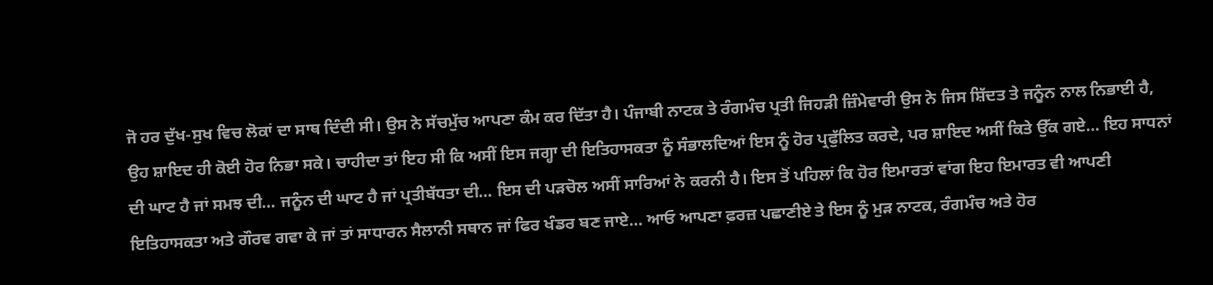ਜੋ ਹਰ ਦੁੱਖ-ਸੁਖ ਵਿਚ ਲੋਕਾਂ ਦਾ ਸਾਥ ਦਿੰਦੀ ਸੀ। ਉਸ ਨੇ ਸੱਚਮੁੱਚ ਆਪਣਾ ਕੰਮ ਕਰ ਦਿੱਤਾ ਹੈ। ਪੰਜਾਬੀ ਨਾਟਕ ਤੇ ਰੰਗਮੰਚ ਪ੍ਰਤੀ ਜਿਹੜੀ ਜ਼ਿੰਮੇਵਾਰੀ ਉਸ ਨੇ ਜਿਸ ਸ਼ਿੱਦਤ ਤੇ ਜਨੂੰਨ ਨਾਲ ਨਿਭਾਈ ਹੈ, ਉਹ ਸ਼ਾਇਦ ਹੀ ਕੋਈ ਹੋਰ ਨਿਭਾ ਸਕੇ। ਚਾਹੀਦਾ ਤਾਂ ਇਹ ਸੀ ਕਿ ਅਸੀਂ ਇਸ ਜਗ੍ਹਾ ਦੀ ਇਤਿਹਾਸਕਤਾ ਨੂੰ ਸੰਭਾਲਦਿਆਂ ਇਸ ਨੂੰ ਹੋਰ ਪ੍ਰਫੁੱਲਿਤ ਕਰਦੇ, ਪਰ ਸ਼ਾਇਦ ਅਸੀਂ ਕਿਤੇ ਉੱਕ ਗਏ… ਇਹ ਸਾਧਨਾਂ ਦੀ ਘਾਟ ਹੈ ਜਾਂ ਸਮਝ ਦੀ… ਜਨੂੰਨ ਦੀ ਘਾਟ ਹੈ ਜਾਂ ਪ੍ਰਤੀਬੱਧਤਾ ਦੀ… ਇਸ ਦੀ ਪੜਚੋਲ ਅਸੀਂ ਸਾਰਿਆਂ ਨੇ ਕਰਨੀ ਹੈ। ਇਸ ਤੋਂ ਪਹਿਲਾਂ ਕਿ ਹੋਰ ਇਮਾਰਤਾਂ ਵਾਂਗ ਇਹ ਇਮਾਰਤ ਵੀ ਆਪਣੀ ਇਤਿਹਾਸਕਤਾ ਅਤੇ ਗੌਰਵ ਗਵਾ ਕੇ ਜਾਂ ਤਾਂ ਸਾਧਾਰਨ ਸੈਲਾਨੀ ਸਥਾਨ ਜਾਂ ਫਿਰ ਖੰਡਰ ਬਣ ਜਾਏ… ਆਓ ਆਪਣਾ ਫ਼ਰਜ਼ ਪਛਾਣੀਏ ਤੇ ਇਸ ਨੂੰ ਮੁੜ ਨਾਟਕ, ਰੰਗਮੰਚ ਅਤੇ ਹੋਰ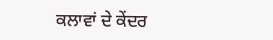ਕਲਾਵਾਂ ਦੇ ਕੇਂਦਰ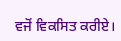ਵਜੋਂ ਵਿਕਸਿਤ ਕਰੀਏ।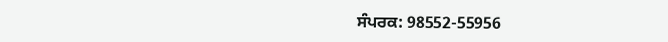ਸੰਪਰਕ: 98552-55956